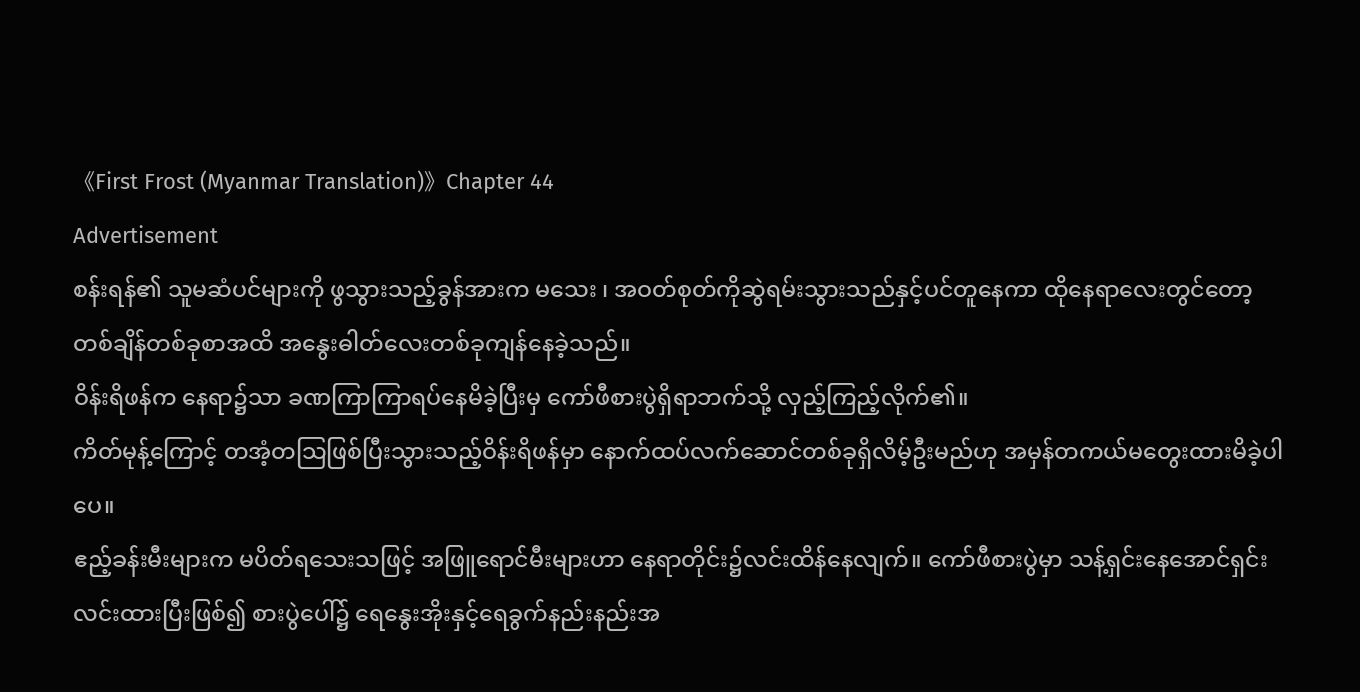《First Frost (Myanmar Translation)》Chapter 44
Advertisement
စန်းရန်၏ သူမဆံပင်များကို ဖွသွားသည့်ခွန်အားက မသေး ၊ အဝတ်စုတ်ကိုဆွဲရမ်းသွားသည်နှင့်ပင်တူနေကာ ထိုနေရာလေးတွင်တော့ တစ်ချိန်တစ်ခုစာအထိ အနွေးဓါတ်လေးတစ်ခုကျန်နေခဲ့သည်။
ဝိန်းရိဖန်က နေရာ၌သာ ခဏကြာကြာရပ်နေမိခဲ့ပြီးမှ ကော်ဖီစားပွဲရှိရာဘက်သို့ လှည့်ကြည့်လိုက်၏။
ကိတ်မုန့်ကြောင့် တအံ့တသြဖြစ်ပြီးသွားသည့်ဝိန်းရိဖန်မှာ နောက်ထပ်လက်ဆောင်တစ်ခုရှိလိမ့်ဦးမည်ဟု အမှန်တကယ်မတွေးထားမိခဲ့ပါပေ။
ဧည့်ခန်းမီးများက မပိတ်ရသေးသဖြင့် အဖြူရောင်မီးများဟာ နေရာတိုင်း၌လင်းထိန်နေလျက်။ ကော်ဖီစားပွဲမှာ သန့်ရှင်းနေအောင်ရှင်းလင်းထားပြီးဖြစ်၍ စားပွဲပေါ်၌ ရေနွေးအိုးနှင့်ရေခွက်နည်းနည်းအ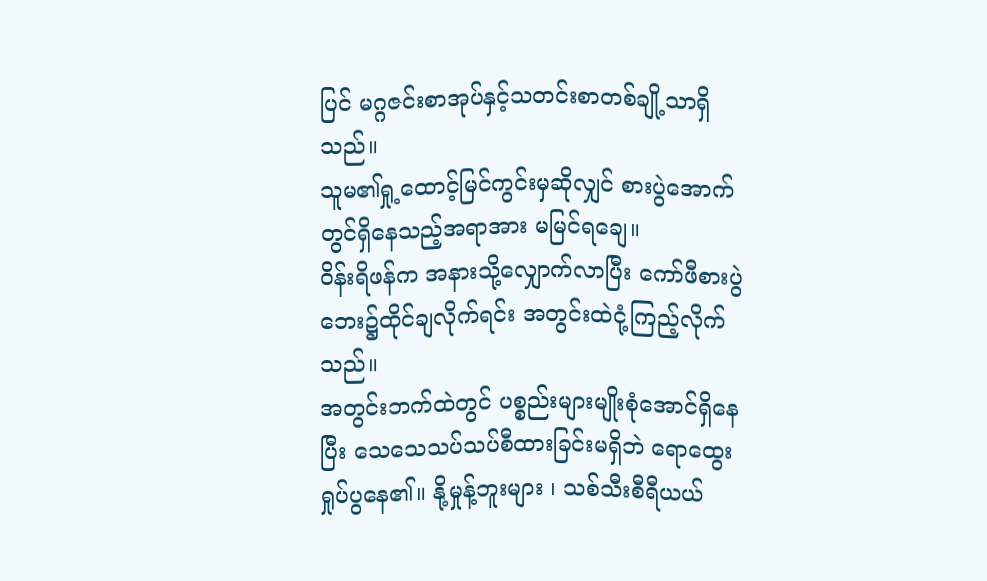ပြင် မဂ္ဂဇင်းစာအုပ်နှင့်သတင်းစာတစ်ချို့သာရှိသည်။
သူမ၏ရှု့ထောင့်မြင်ကွင်းမှဆိုလျှင် စားပွဲအောက်တွင်ရှိနေသည့်အရာအား မမြင်ရချေ။
ဝိန်းရိဖန်က အနားသို့လျှောက်လာပြီး ကော်ဖီစားပွဲဘေး၌ထိုင်ချလိုက်ရင်း အတွင်းထဲငုံ့ကြည့်လိုက်သည်။
အတွင်းဘက်ထဲတွင် ပစ္စည်းများမျိုးစုံအောင်ရှိနေပြီး သေသေသပ်သပ်စီထားခြင်းမရှိဘဲ ရောထွေးရှုပ်ပွနေ၏။ နို့မှုန့်ဘူးများ ၊ သစ်သီးစီရီယယ်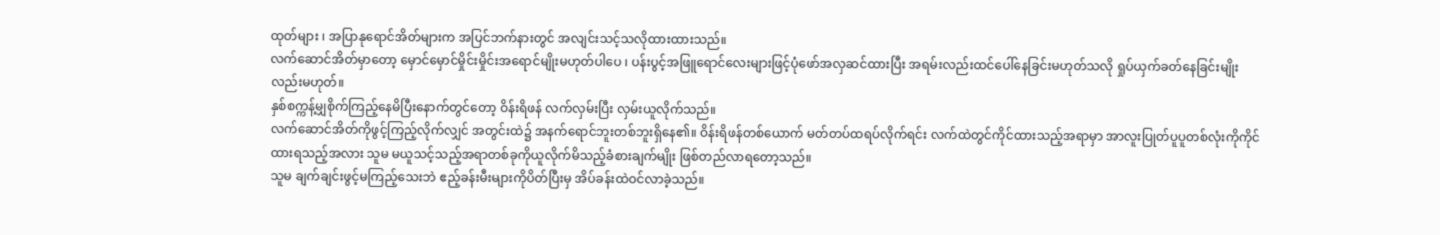ထုတ်များ ၊ အပြာနုရောင်အိတ်များက အပြင်ဘက်နားတွင် အလျင်းသင့်သလိုထားထားသည်။
လက်ဆောင်အိတ်မှာတော့ မှောင်မှောင်မှိုင်းမှိုင်းအရောင်မျိုးမဟုတ်ပါပေ ၊ ပန်းပွင့်အဖြူရောင်လေးများဖြင့်ပုံဖော်အလှဆင်ထားပြီး အရမ်းလည်းထင်ပေါ်နေခြင်းမဟုတ်သလို ရှုပ်ယှက်ခတ်နေခြင်းမျိုးလည်းမဟုတ်။
နှစ်စက္ကန့်မျှစိုက်ကြည့်နေမိပြီးနောက်တွင်တော့ ဝိန်းရိဖန် လက်လှမ်းပြီး လှမ်းယူလိုက်သည်။
လက်ဆောင်အိတ်ကိုဖွင့်ကြည့်လိုက်လျှင် အတွင်းထဲ၌ အနက်ရောင်ဘူးတစ်ဘူးရှိနေ၏။ ဝိန်းရိဖန်တစ်ယောက် မတ်တပ်ထရပ်လိုက်ရင်း လက်ထဲတွင်ကိုင်ထားသည့်အရာမှာ အာလူးပြုတ်ပူပူတစ်လုံးကိုကိုင်ထားရသည့်အလား သူမ မယူသင့်သည့်အရာတစ်ခုကိုယူလိုက်မိသည့်ခံစားချက်မျိုး ဖြစ်တည်လာရတော့သည်။
သူမ ချက်ချင်းဖွင့်မကြည့်သေးဘဲ ဧည့်ခန်းမီးများကိုပိတ်ပြီးမှ အိပ်ခန်းထဲဝင်လာခဲ့သည်။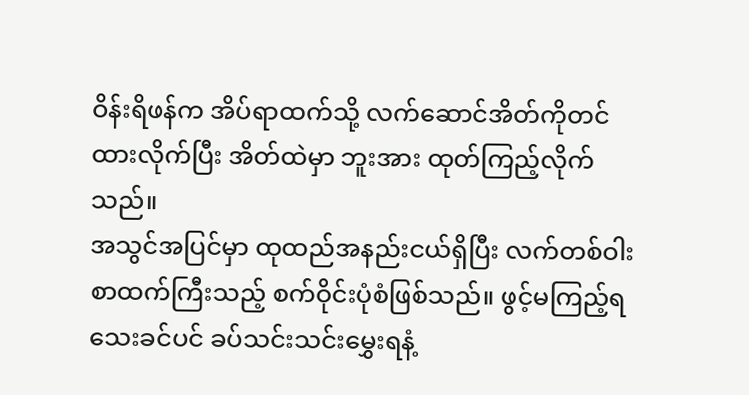ဝိန်းရိဖန်က အိပ်ရာထက်သို့ လက်ဆောင်အိတ်ကိုတင်ထားလိုက်ပြီး အိတ်ထဲမှာ ဘူးအား ထုတ်ကြည့်လိုက်သည်။
အသွင်အပြင်မှာ ထုထည်အနည်းငယ်ရှိပြီး လက်တစ်ဝါးစာထက်ကြီးသည့် စက်ဝိုင်းပုံစံဖြစ်သည်။ ဖွင့်မကြည့်ရသေးခင်ပင် ခပ်သင်းသင်းမွှေးရနံ့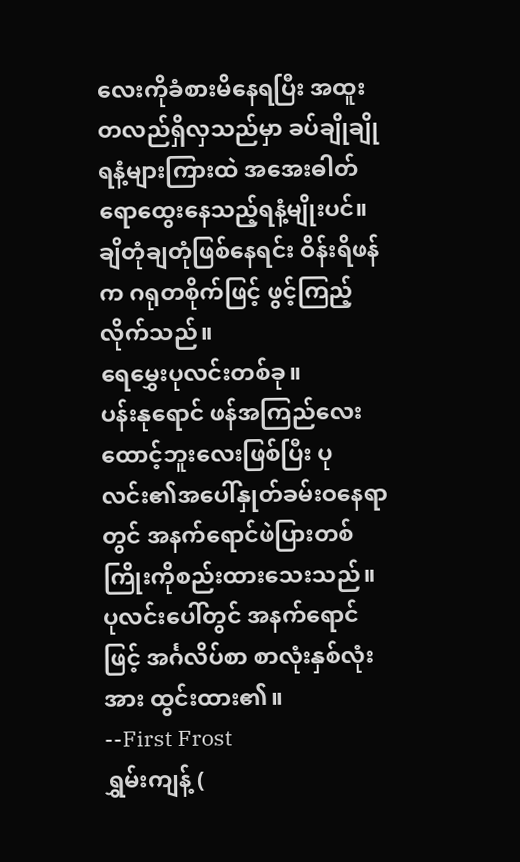လေးကိုခံစားမိနေရပြီး အထူးတလည်ရှိလှသည်မှာ ခပ်ချိုချိုရနံ့များကြားထဲ အအေးဓါတ်ရောထွေးနေသည့်ရနံ့မျိုးပင်။
ချိတုံချတုံဖြစ်နေရင်း ဝိန်းရိဖန်က ဂရုတစိုက်ဖြင့် ဖွင့်ကြည့်လိုက်သည်။
ရေမွှေးပုလင်းတစ်ခု။
ပန်းနုရောင် ဖန်အကြည်လေးထောင့်ဘူးလေးဖြစ်ပြီး ပုလင်း၏အပေါ်နှုတ်ခမ်းဝနေရာတွင် အနက်ရောင်ဖဲပြားတစ်ကြိုးကိုစည်းထားသေးသည်။
ပုလင်းပေါ်တွင် အနက်ရောင်ဖြင့် အင်္ဂလိပ်စာ စာလုံးနှစ်လုံးအား ထွင်းထား၏။
--First Frost
ရွှမ်းကျန့် (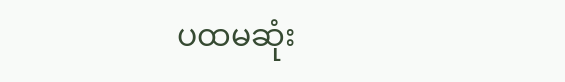ပထမဆုံး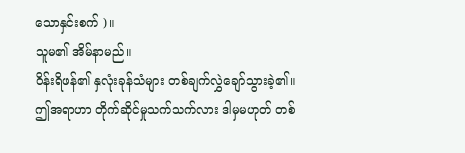သောနှင်းစက် )။
သူမ၏ အိမ်နာမည်။
ဝိန်းရိဖန်၏ နှလုံးခုန်သံများ တစ်ချက်လွှဲချော်သွားခဲ့၏။
ဤအရာဟာ တိုက်ဆိုင်မှုသက်သက်လား ဒါမှမဟုတ် တစ်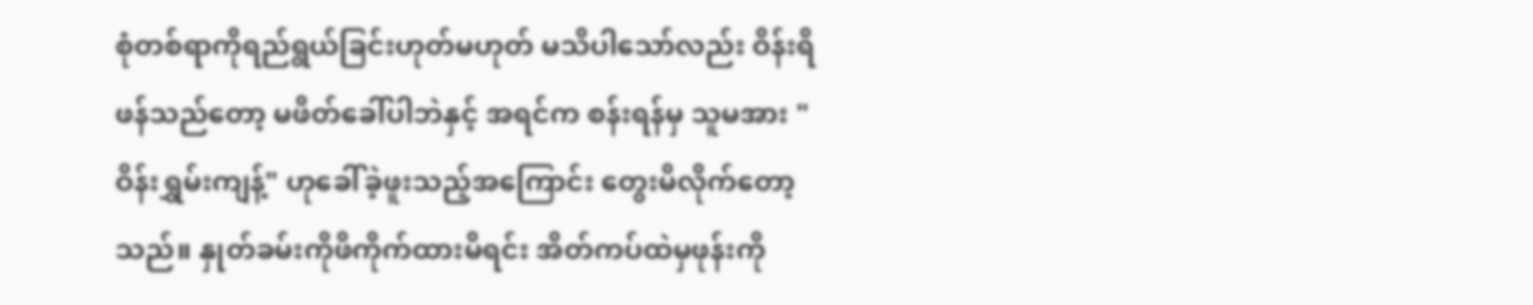စုံတစ်ရာကိုရည်ရွယ်ခြင်းဟုတ်မဟုတ် မသိပါသော်လည်း ဝိန်းရိဖန်သည်တော့ မဖိတ်ခေါ်ပါဘဲနှင့် အရင်က စန်းရန်မှ သူမအား "ဝိန်းရွှမ်းကျန့်" ဟုခေါ်ခဲ့ဖူးသည့်အကြောင်း တွေးမိလိုက်တော့သည်။ နှုတ်ခမ်းကိုဖိကိုက်ထားမိရင်း အိတ်ကပ်ထဲမှဖုန်းကို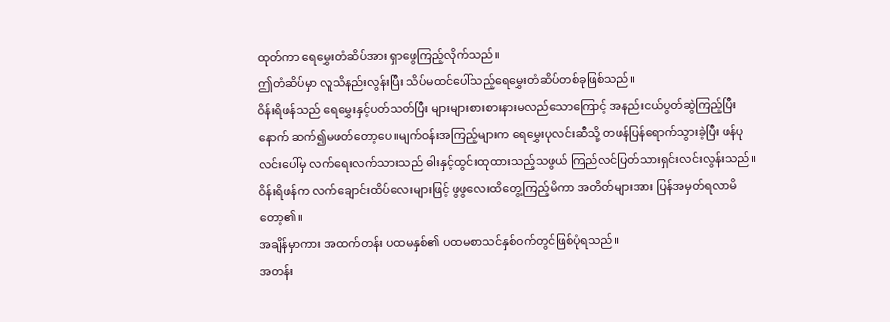ထုတ်ကာ ရေမွှေးတံဆိပ်အား ရှာဖွေကြည့်လိုက်သည်။
ဤတံဆိပ်မှာ လူသိနည်းလွန်းပြီး သိပ်မထင်ပေါ်သည့်ရေမွှေးတံဆိပ်တစ်ခုဖြစ်သည်။
ဝိန်းရိဖန်သည် ရေမွှေးနှင့်ပတ်သတ်ပြီး များများစားစားနားမလည်သောကြောင့် အနည်းငယ်ပွတ်ဆွဲကြည့်ပြီးနောက် ဆက်၍မဖတ်တော့ပေ။မျက်ဝန်းအကြည့်များက ရေမွှေးပုလင်းဆီသို့ တဖန်ပြန်ရောက်သွားခဲ့ပြီး ဖန်ပုလင်းပေါ်မှ လက်ရေးလက်သားသည် ဓါးနှင့်ထွင်းထုထားသည့်သဖွယ် ကြည်လင်ပြတ်သားရှင်းလင်းလွန်းသည်။
ဝိန်းရိဖန်က လက်ချောင်းထိပ်လေးများဖြင့် ဖွဖွလေးထိတွေ့ကြည့်မိကာ အတိတ်များအား ပြန်အမှတ်ရလာမိတော့၏။
အချိန်မှာကား အထက်တန်း ပထမနှစ်၏ ပထမစာသင်နှစ်ဝက်တွင်ဖြစ်ပုံရသည်။
အတန်း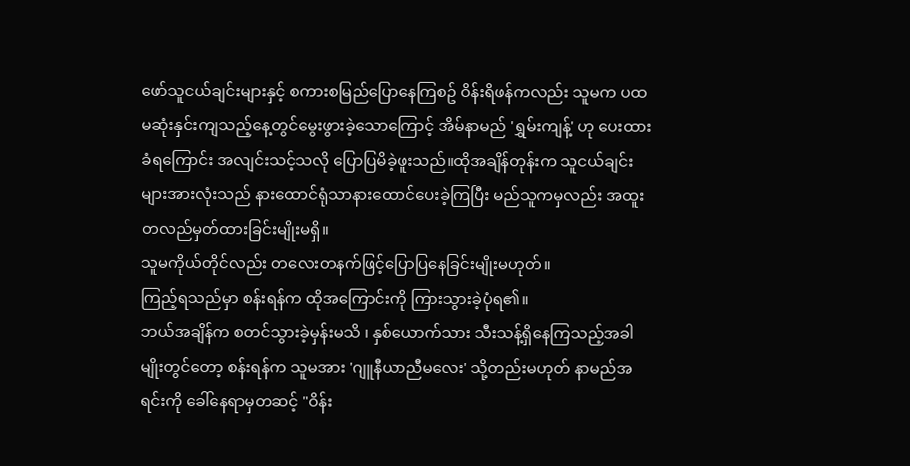ဖော်သူငယ်ချင်းများနှင့် စကားစမြည်ပြောနေကြစဥ် ဝိန်းရိဖန်ကလည်း သူမက ပထမဆုံးနှင်းကျသည့်နေ့တွင်မွေးဖွားခဲ့သောကြောင့် အိမ်နာမည် 'ရွှမ်းကျန့်' ဟု ပေးထားခံရကြောင်း အလျင်းသင့်သလို ပြောပြမိခဲ့ဖူးသည်။ထိုအချိန်တုန်းက သူငယ်ချင်းများအားလုံးသည် နားထောင်ရုံသာနားထောင်ပေးခဲ့ကြပြီး မည်သူကမှလည်း အထူးတလည်မှတ်ထားခြင်းမျိုးမရှိ။
သူမကိုယ်တိုင်လည်း တလေးတနက်ဖြင့်ပြောပြနေခြင်းမျိုးမဟုတ်။
ကြည့်ရသည်မှာ စန်းရန်က ထိုအကြောင်းကို ကြားသွားခဲ့ပုံရ၏။
ဘယ်အချိန်က စတင်သွားခဲ့မှန်းမသိ ၊ နှစ်ယောက်သား သီးသန့်ရှိနေကြသည့်အခါမျိုးတွင်တော့ စန်းရန်က သူမအား 'ဂျူနီယာညီမလေး' သို့တည်းမဟုတ် နာမည်အရင်းကို ခေါ်နေရာမှတဆင့် "ဝိန်း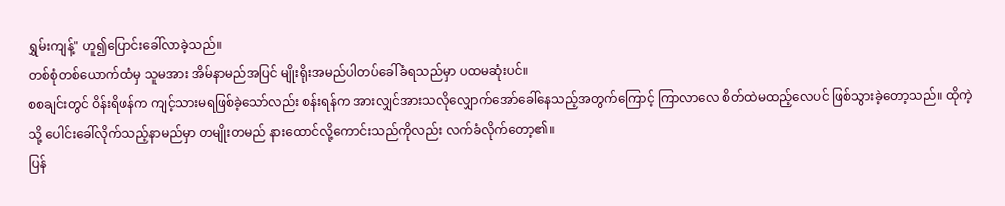ရွှမ်းကျန့်" ဟူ၍ပြောင်းခေါ်လာခဲ့သည်။
တစ်စုံတစ်ယောက်ထံမှ သူမအား အိမ်နာမည်အပြင် မျိုးရိုးအမည်ပါတပ်ခေါ်ခံရသည်မှာ ပထမဆုံးပင်။
စစချင်းတွင် ဝိန်းရိဖန်က ကျင့်သားမရဖြစ်ခဲ့သော်လည်း စန်းရန်က အားလျှင်အားသလိုလျှောက်အော်ခေါ်နေသည့်အတွက်ကြောင့် ကြာလာလေ စိတ်ထဲမထည့်လေပင် ဖြစ်သွားခဲ့တော့သည်။ ထိုကဲ့သို့ ပေါင်းခေါ်လိုက်သည့်နာမည်မှာ တမျိုးတမည် နားထောင်လို့ကောင်းသည်ကိုလည်း လက်ခံလိုက်တော့၏။
ပြန်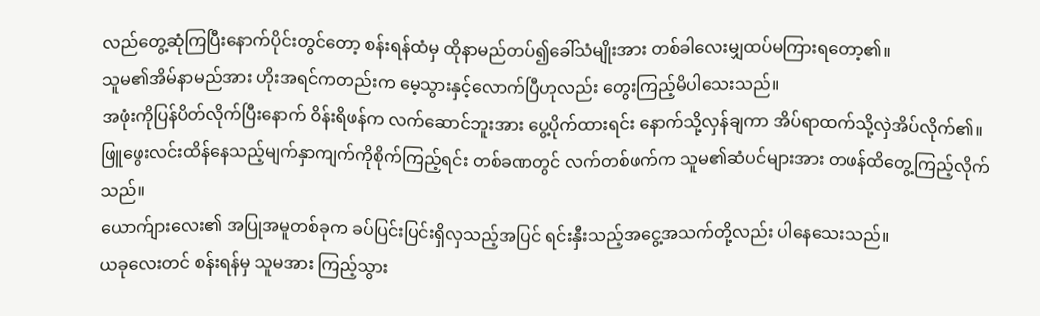လည်တွေ့ဆုံကြပြီးနောက်ပိုင်းတွင်တော့ စန်းရန်ထံမှ ထိုနာမည်တပ်၍ခေါ်သံမျိုးအား တစ်ခါလေးမျှထပ်မကြားရတော့၏။
သူမ၏အိမ်နာမည်အား ဟိုးအရင်ကတည်းက မေ့သွားနှင့်လောက်ပြီဟုလည်း တွေးကြည့်မိပါသေးသည်။
အဖုံးကိုပြန်ပိတ်လိုက်ပြီးနောက် ဝိန်းရိဖန်က လက်ဆောင်ဘူးအား ပွေ့ပိုက်ထားရင်း နောက်သို့လှန်ချကာ အိပ်ရာထက်သို့လှဲအိပ်လိုက်၏။ ဖြူဖွေးလင်းထိန်နေသည့်မျက်နှာကျက်ကိုစိုက်ကြည့်ရင်း တစ်ခဏတွင် လက်တစ်ဖက်က သူမ၏ဆံပင်များအား တဖန်ထိတွေ့ကြည့်လိုက်သည်။
ယောက်ျားလေး၏ အပြုအမူတစ်ခုက ခပ်ပြင်းပြင်းရှိလှသည့်အပြင် ရင်းနှီးသည့်အငွေ့အသက်တို့လည်း ပါနေသေးသည်။
ယခုလေးတင် စန်းရန်မှ သူမအား ကြည့်သွား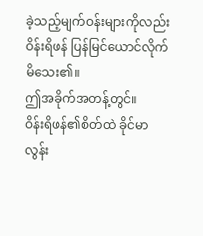ခဲ့သည့်မျက်ဝန်းများကိုလည်း ဝိန်းရိဖန် ပြန်မြင်ယောင်လိုက်မိသေး၏။
ဤအခိုက်အတန့်တွင်။
ဝိန်းရိဖန်၏စိတ်ထဲ ခိုင်မာလွန်း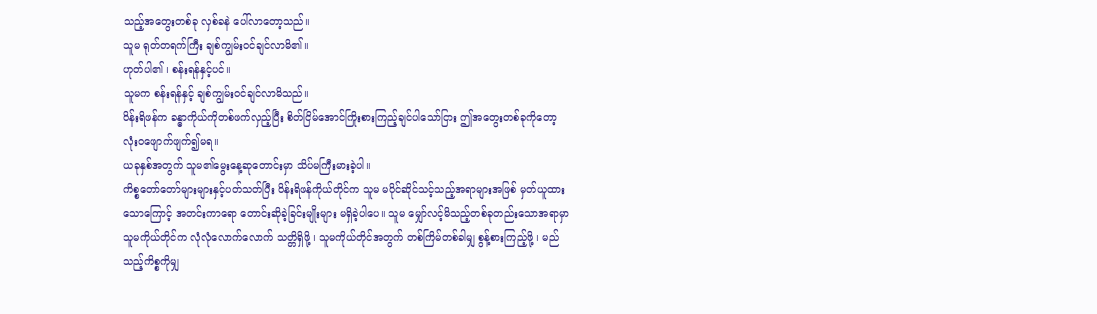သည့်အတွေးတစ်ခု လှစ်ခနဲ ပေါ်လာတော့သည်။
သူမ ရုတ်တရက်ကြီး ချစ်ကျွမ်းဝင်ချင်လာမိ၏။
ဟုတ်ပါ၏ ၊ စန်းရန်နှင့်ပင်။
သူမက စန်းရန်နှင့် ချစ်ကျွမ်းဝင်ချင်လာမိသည်။
ဝိန်းရိဖန်က ခန္ဓာကိုယ်ကိုတစ်ဖက်လှည့်ပြီး စိတ်ငြိမ်အောင်ကြိုးစားကြည့်ချင်ပါသော်ငြား ဤအတွေးတစ်ခုကိုတော့ လုံးဝဖျောက်ဖျက်၍မရ။
ယခုနှစ်အတွက် သူမ၏မွေးနေ့ဆုတောင်းမှာ သိပ်မကြီးမားခဲ့ပါ။
ကိစ္စတော်တော်များများနှင့်ပတ်သတ်ပြီး ဝိန်းရိဖန်ကိုယ်တိုင်က သူမ မပိုင်ဆိုင်သင့်သည့်အရာများအဖြစ် မှတ်ယူထားသောကြောင့် အတင်းကာရော တောင်းဆိုခဲ့ခြင်းမျိုးများ မရှိခဲ့ပါပေ။ သူမ မျှော်လင့်မိသည့်တစ်ခုတည်းသောအရာမှာ သူမကိုယ်တိုင်က လုံလုံလောက်လောက် သတ္တိရှိဖို့ ၊ သူမကိုယ်တိုင်အတွက် တစ်ကြိမ်တစ်ခါမျှ စွန့်စားကြည့်ဖို့ ၊ မည်သည့်ကိစ္စကိုမျှ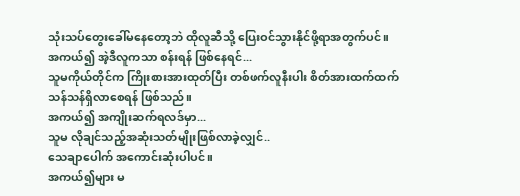သုံးသပ်တွေးခေါ်မနေတော့ဘဲ ထိုလူဆီသို့ ပြေးဝင်သွားနိုင်ဖို့ရာအတွက်ပင်။
အကယ်၍ အဲ့ဒီလူကသာ စန်းရန် ဖြစ်နေရင်...
သူမကိုယ်တိုင်က ကြိုးစားအားထုတ်ပြီး တစ်ဖက်လူနီးပါး စိတ်အားထက်ထက်သန်သန်ရှိလာစေရန် ဖြစ်သည်။
အကယ်၍ အကျိုးဆက်ရလဒ်မှာ...
သူမ လိုချင်သည့်အဆုံးသတ်မျိုးဖြစ်လာခဲ့လျှင်..
သေချာပေါက် အကောင်းဆုံးပါပင်။
အကယ်၍များ မ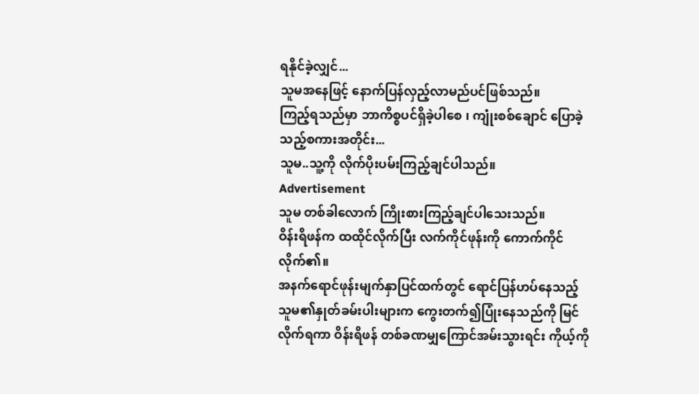ရနိုင်ခဲ့လျှင်...
သူမအနေဖြင့် နောက်ပြန်လှည့်လာမည်ပင်ဖြစ်သည်။
ကြည့်ရသည်မှာ ဘာကိစ္စပင်ရှိခဲ့ပါစေ ၊ ကျုံးစစ်ချောင် ပြောခဲ့သည့်စကားအတိုင်း...
သူမ..သူ့ကို လိုက်ပိုးပမ်းကြည့်ချင်ပါသည်။
Advertisement
သူမ တစ်ခါလောက် ကြိုးစားကြည့်ချင်ပါသေးသည်။
ဝိန်းရိဖန်က ထထိုင်လိုက်ပြီး လက်ကိုင်ဖုန်းကို ကောက်ကိုင်လိုက်၏။
အနက်ရောင်ဖုန်းမျက်နှာပြင်ထက်တွင် ရောင်ပြန်ဟပ်နေသည့် သူမ၏နှုတ်ခမ်းပါးများက ကွေးတက်၍ပြုံးနေသည်ကို မြင်လိုက်ရကာ ဝိန်းရိဖန် တစ်ခဏမျှကြောင်အမ်းသွားရင်း ကိုယ့်ကို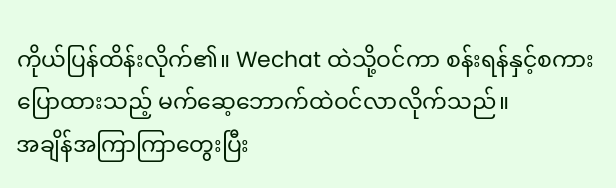ကိုယ်ပြန်ထိန်းလိုက်၏။ Wechat ထဲသို့ဝင်ကာ စန်းရန်နှင့်စကားပြောထားသည့် မက်ဆေ့ဘောက်ထဲဝင်လာလိုက်သည်။
အချိန်အကြာကြာတွေးပြီး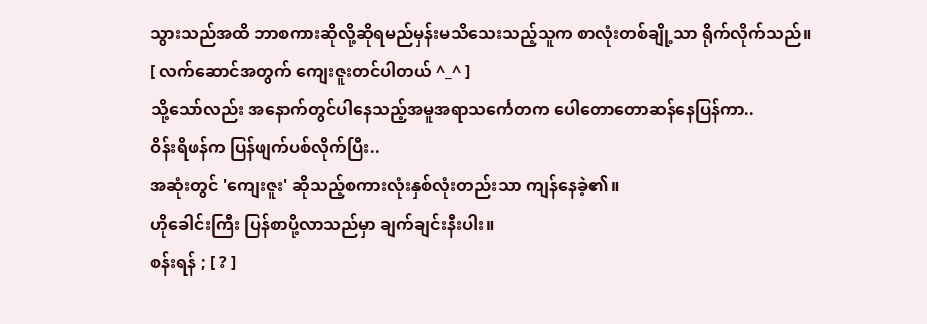သွားသည်အထိ ဘာစကားဆိုလို့ဆိုရမည်မှန်းမသိသေးသည့်သူက စာလုံးတစ်ချို့သာ ရိုက်လိုက်သည်။
[ လက်ဆောင်အတွက် ကျေးဇူးတင်ပါတယ် ^_^ ]
သို့သော်လည်း အနောက်တွင်ပါနေသည့်အမူအရာသင်္ကေတက ပေါတောတောဆန်နေပြန်ကာ..
ဝိန်းရိဖန်က ပြန်ဖျက်ပစ်လိုက်ပြီး..
အဆုံးတွင် 'ကျေးဇူး' ဆိုသည့်စကားလုံးနှစ်လုံးတည်းသာ ကျန်နေခဲ့၏။
ဟိုခေါင်းကြီး ပြန်စာပို့လာသည်မှာ ချက်ချင်းနီးပါး။
စန်းရန် ; [ ? ]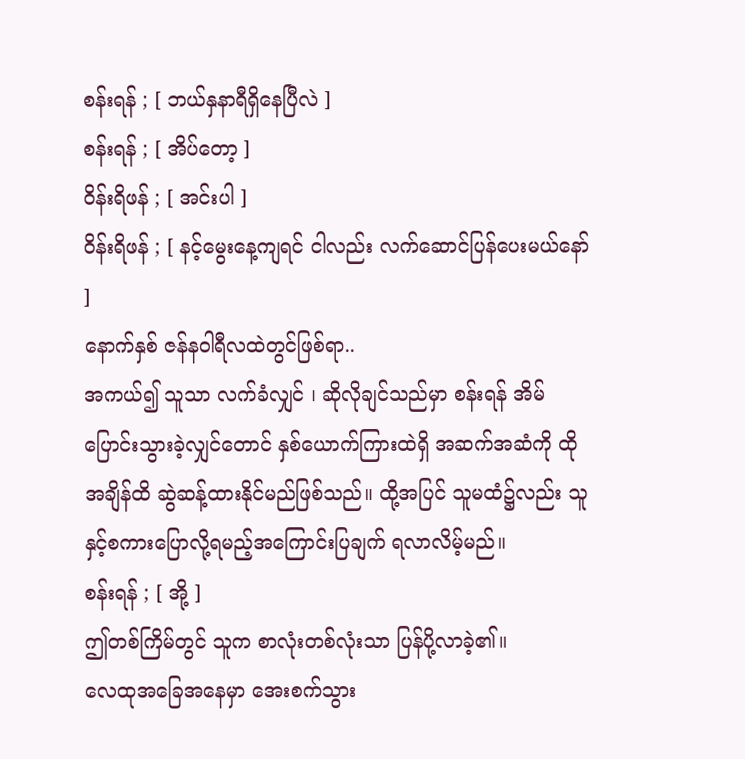စန်းရန် ; [ ဘယ်နှနာရီရှိနေပြီလဲ ]
စန်းရန် ; [ အိပ်တော့ ]
ဝိန်းရိဖန် ; [ အင်းပါ ]
ဝိန်းရိဖန် ; [ နင့်မွေးနေ့ကျရင် ငါလည်း လက်ဆောင်ပြန်ပေးမယ်နော် ]
နောက်နှစ် ဇန်နဝါရီလထဲတွင်ဖြစ်ရာ..
အကယ်၍ သူသာ လက်ခံလျှင် ၊ ဆိုလိုချင်သည်မှာ စန်းရန် အိမ်ပြောင်းသွားခဲ့လျှင်တောင် နှစ်ယောက်ကြားထဲရှိ အဆက်အဆံကို ထိုအချိန်ထိ ဆွဲဆန့်ထားနိုင်မည်ဖြစ်သည်။ ထို့အပြင် သူမထံ၌လည်း သူနှင့်စကားပြောလို့ရမည့်အကြောင်းပြချက် ရလာလိမ့်မည်။
စန်းရန် ; [ အို့ ]
ဤတစ်ကြိမ်တွင် သူက စာလုံးတစ်လုံးသာ ပြန်ပို့လာခဲ့၏။
လေထုအခြေအနေမှာ အေးစက်သွား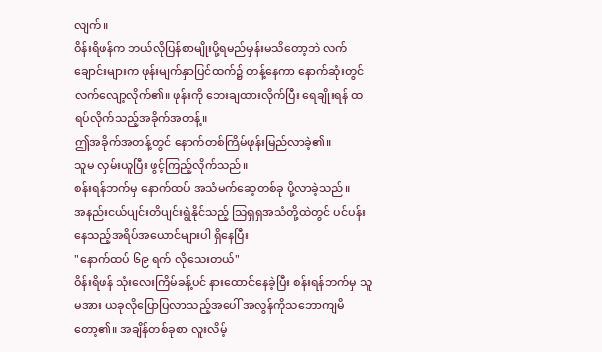လျက်။
ဝိန်းရိဖန်က ဘယ်လိုပြန်စာမျိုးပို့ရမည်မှန်းမသိတော့ဘဲ လက်ချောင်းများက ဖုန်းမျက်နှာပြင်ထက်၌ တန့်နေကာ နောက်ဆုံးတွင်လက်လျော့လိုက်၏။ ဖုန်းကို ဘေးချထားလိုက်ပြီး ရေချိုးရန် ထရပ်လိုက်သည့်အခိုက်အတန့်။
ဤအခိုက်အတန့်တွင် နောက်တစ်ကြိမ်ဖုန်းမြည်လာခဲ့၏။
သူမ လှမ်းယူပြီး ဖွင့်ကြည့်လိုက်သည်။
စန်းရန်ဘက်မှ နောက်ထပ် အသံမက်ဆေ့တစ်ခု ပို့လာခဲ့သည်။
အနည်းငယ်ပျင်းတိပျင်းရွဲနိုင်သည့် သြရှရှအသံတို့ထဲတွင် ပင်ပန်းနေသည့်အရိပ်အယောင်များပါ ရှိနေပြီး
"နောက်ထပ် ၆၉ ရက် လိုသေးတယ်"
ဝိန်းရိဖန် သုံးလေးကြိမ်ခန့်ပင် နားထောင်နေခဲ့ပြီး စန်းရန်ဘက်မှ သူမအား ယခုလိုပြောပြလာသည့်အပေါ် အလွန်ကိုသဘောကျမိတော့၏။ အချိန်တစ်ခုစာ လူးလိမ့်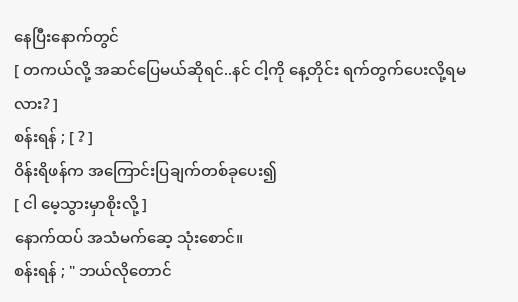နေပြီးနောက်တွင်
[ တကယ်လို့ အဆင်ပြေမယ်ဆိုရင်..နင် ငါ့ကို နေ့တိုင်း ရက်တွက်ပေးလို့ရမလား? ]
စန်းရန် ; [ ? ]
ဝိန်းရိဖန်က အကြောင်းပြချက်တစ်ခုပေး၍
[ ငါ မေ့သွားမှာစိုးလို့ ]
နောက်ထပ် အသံမက်ဆေ့ သုံးစောင်။
စန်းရန် ; " ဘယ်လိုတောင်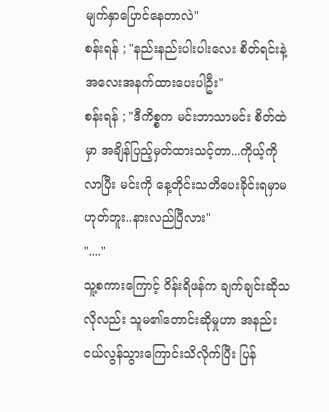မျက်နှာပြောင်နေတာလဲ"
စန်းရန် ; "နည်းနည်းပါးပါးလေး စိတ်ရင်းနဲ့အလေးအနက်ထားပေးပါဦး"
စန်းရန် ; "ဒီကိစ္စက မင်းဘာသာမင်း စိတ်ထဲမှာ အချိန်ပြည့်မှတ်ထားသင့်တာ...ကိုယ့်ကိုလာပြီး မင်းကို နေ့တိုင်းသတိပေးခိုင်းရမှာမဟုတ်ဘူး..နားလည်ပြီလား"
"...."
သူ့စကားကြောင့် ဝိန်းရိဖန်က ချက်ချင်းဆိုသလိုလည်း သူမ၏တောင်းဆိုမှုဟာ အနည်းငယ်လွန်သွားကြောင်းသိလိုက်ပြီး ပြန်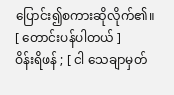ပြောင်း၍စကားဆိုလိုက်၏။
[ တောင်းပန်ပါတယ် ]
ဝိန်းရိဖန် ; [ ငါ သေချာမှတ်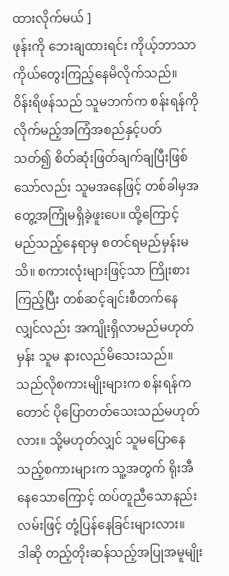ထားလိုက်မယ် ]
ဖုန်းကို ဘေးချထားရင်း ကိုယ့်ဘာသာကိုယ်တွေးကြည့်နေမိလိုက်သည်။
ဝိန်းရိဖန်သည် သူမဘက်က စန်းရန်ကို လိုက်မည့်အကြံအစည်နှင့်ပတ်သတ်၍ စိတ်ဆုံးဖြတ်ချက်ချပြီးဖြစ်သော်လည်း သူမအနေဖြင့် တစ်ခါမှအတွေ့အကြုံမရှိခဲ့ဖူးပေ။ ထို့ကြောင့် မည်သည့်နေရာမှ စတင်ရမည်မှန်းမသိ။ စကားလုံးများဖြင့်သာ ကြိုးစားကြည့်ပြီး တစ်ဆင့်ချင်းစီတက်နေလျှင်လည်း အကျိုးရှိလာမည်မဟုတ်မှန်း သူမ နားလည်မိသေးသည်။ သည်လိုစကားမျိုးများက စန်းရန်ကတောင် ပိုပြောတတ်သေးသည်မဟုတ်လား။ သို့မဟုတ်လျှင် သူမပြောနေသည့်စကားများက သူ့အတွက် ရိုးအီနေသောကြောင့် ထပ်တူညီသောနည်းလမ်းဖြင့် တုံ့ပြန်နေခြင်းများလား။
ဒါဆို တည့်တိုးဆန်သည့်အပြုအမူမျိုး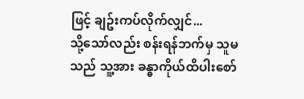ဖြင့် ချဥ်းကပ်လိုက်လျှင်...
သို့သော်လည်း စန်းရန်ဘက်မှ သူမသည် သူ့အား ခန္ဓာကိုယ်ထိပါးစော်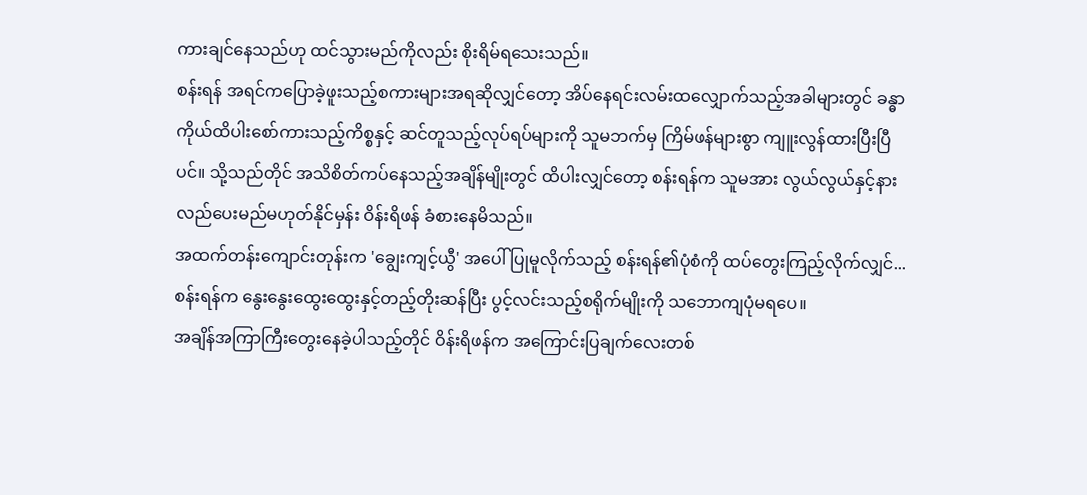ကားချင်နေသည်ဟု ထင်သွားမည်ကိုလည်း စိုးရိမ်ရသေးသည်။
စန်းရန် အရင်ကပြောခဲ့ဖူးသည့်စကားများအရဆိုလျှင်တော့ အိပ်နေရင်းလမ်းထလျှောက်သည့်အခါများတွင် ခန္ဓာကိုယ်ထိပါးစော်ကားသည့်ကိစ္စနှင့် ဆင်တူသည့်လုပ်ရပ်များကို သူမဘက်မှ ကြိမ်ဖန်များစွာ ကျူးလွန်ထားပြီးပြီပင်။ သို့သည်တိုင် အသိစိတ်ကပ်နေသည့်အချိန်မျိုးတွင် ထိပါးလျှင်တော့ စန်းရန်က သူမအား လွယ်လွယ်နှင့်နားလည်ပေးမည်မဟုတ်နိုင်မှန်း ဝိန်းရိဖန် ခံစားနေမိသည်။
အထက်တန်းကျောင်းတုန်းက 'ချွေးကျင့်ယွီ' အပေါ် ပြုမူလိုက်သည့် စန်းရန်၏ပုံစံကို ထပ်တွေးကြည့်လိုက်လျှင်...
စန်းရန်က နွေးနွေးထွေးထွေးနှင့်တည့်တိုးဆန်ပြီး ပွင့်လင်းသည့်စရိုက်မျိုးကို သဘောကျပုံမရပေ။
အချိန်အကြာကြီးတွေးနေခဲ့ပါသည့်တိုင် ဝိန်းရိဖန်က အကြောင်းပြချက်လေးတစ်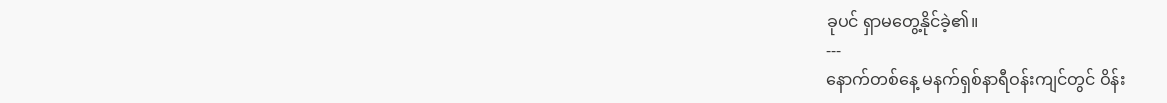ခုပင် ရှာမတွေ့နိုင်ခဲ့၏။
---
နောက်တစ်နေ့ မနက်ရှစ်နာရီဝန်းကျင်တွင် ဝိန်း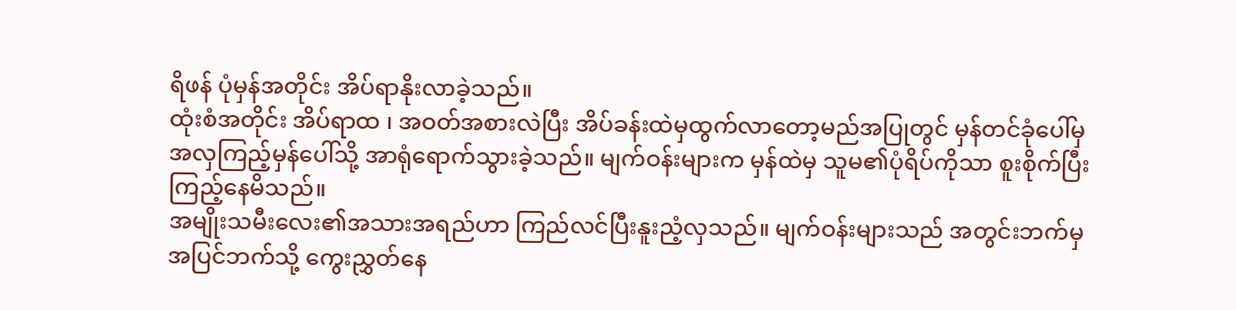ရိဖန် ပုံမှန်အတိုင်း အိပ်ရာနိုးလာခဲ့သည်။
ထုံးစံအတိုင်း အိပ်ရာထ ၊ အဝတ်အစားလဲပြီး အိပ်ခန်းထဲမှထွက်လာတော့မည်အပြုတွင် မှန်တင်ခုံပေါ်မှ အလှကြည့်မှန်ပေါ်သို့ အာရုံရောက်သွားခဲ့သည်။ မျက်ဝန်းများက မှန်ထဲမှ သူမ၏ပုံရိပ်ကိုသာ စူးစိုက်ပြီး ကြည့်နေမိသည်။
အမျိုးသမီးလေး၏အသားအရည်ဟာ ကြည်လင်ပြီးနူးညံ့လှသည်။ မျက်ဝန်းများသည် အတွင်းဘက်မှအပြင်ဘက်သို့ ကွေးညွှတ်နေ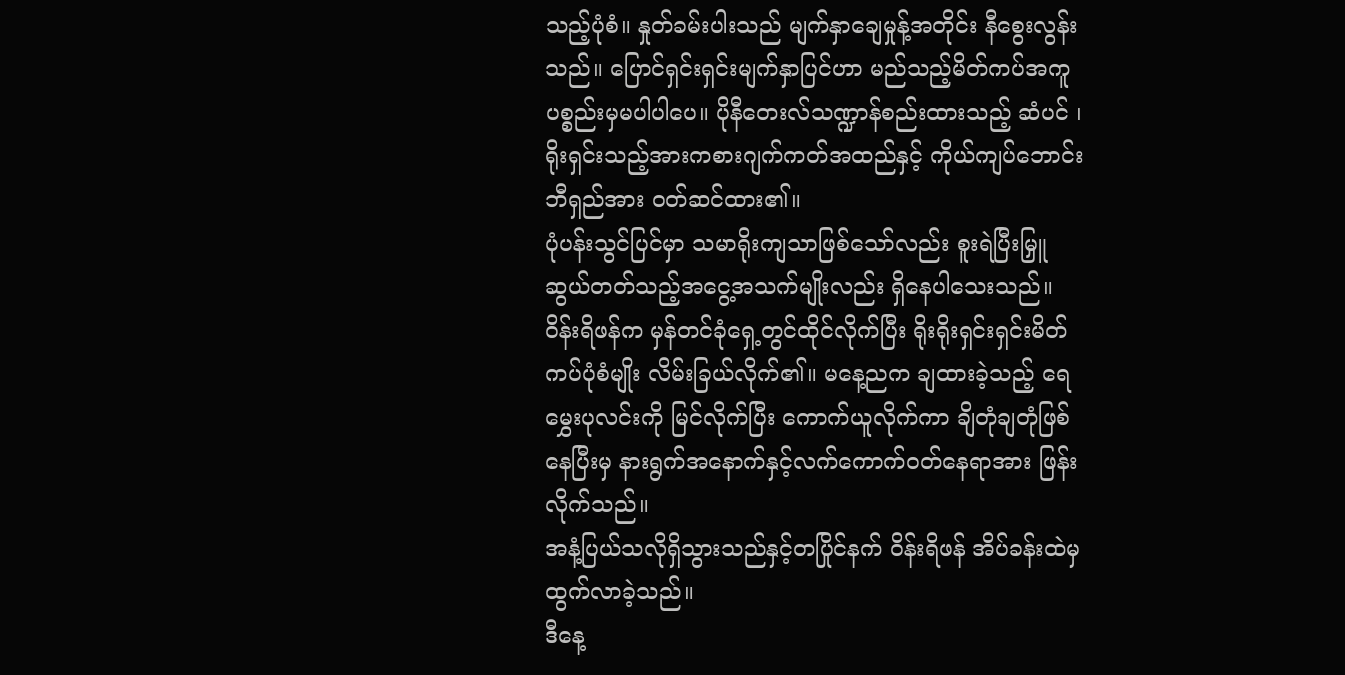သည့်ပုံစံ။ နှုတ်ခမ်းပါးသည် မျက်နှာချေမှုန့်အတိုင်း နီစွေးလွန်းသည်။ ပြောင်ရှင်းရှင်းမျက်နှာပြင်ဟာ မည်သည့်မိတ်ကပ်အကူပစ္စည်းမှမပါပါပေ။ ပိုနီတေးလ်သဏ္ဍာန်စည်းထားသည့် ဆံပင် ၊ ရိုးရှင်းသည့်အားကစားဂျက်ကတ်အထည်နှင့် ကိုယ်ကျပ်ဘောင်းဘီရှည်အား ဝတ်ဆင်ထား၏။
ပုံပန်းသွင်ပြင်မှာ သမာရိုးကျသာဖြစ်သော်လည်း စူးရဲပြီးမြှူဆွယ်တတ်သည့်အငွေ့အသက်မျိုးလည်း ရှိနေပါသေးသည်။
ဝိန်းရိဖန်က မှန်တင်ခုံရှေ့တွင်ထိုင်လိုက်ပြီး ရိုးရိုးရှင်းရှင်းမိတ်ကပ်ပုံစံမျိုး လိမ်းခြယ်လိုက်၏။ မနေ့ညက ချထားခဲ့သည့် ရေမွှေးပုလင်းကို မြင်လိုက်ပြီး ကောက်ယူလိုက်ကာ ချိတုံချတုံဖြစ်နေပြီးမှ နားရွက်အနောက်နှင့်လက်ကောက်ဝတ်နေရာအား ဖြန်းလိုက်သည်။
အနံ့ပြယ်သလိုရှိသွားသည်နှင့်တပြိုင်နက် ဝိန်းရိဖန် အိပ်ခန်းထဲမှထွက်လာခဲ့သည်။
ဒီနေ့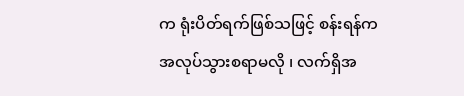က ရုံးပိတ်ရက်ဖြစ်သဖြင့် စန်းရန်က အလုပ်သွားစရာမလို ၊ လက်ရှိအ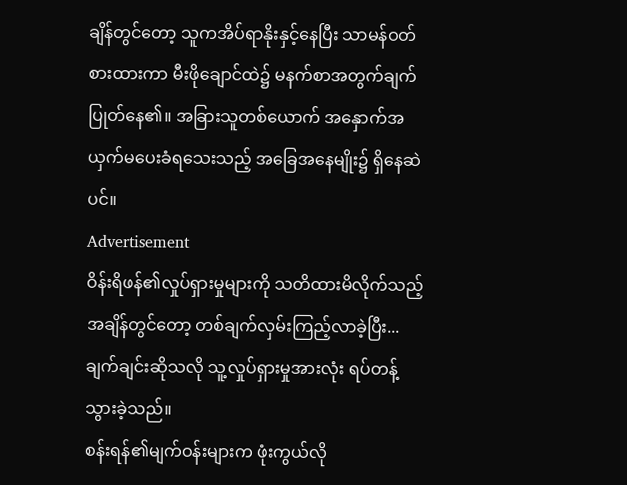ချိန်တွင်တော့ သူကအိပ်ရာနိုးနှင့်နေပြီး သာမန်ဝတ်စားထားကာ မီးဖိုချောင်ထဲ၌ မနက်စာအတွက်ချက်ပြုတ်နေ၏။ အခြားသူတစ်ယောက် အနှောက်အယှက်မပေးခံရသေးသည့် အခြေအနေမျိုး၌ ရှိနေဆဲပင်။
Advertisement
ဝိန်းရိဖန်၏လှုပ်ရှားမှုများကို သတိထားမိလိုက်သည့်အချိန်တွင်တော့ တစ်ချက်လှမ်းကြည့်လာခဲ့ပြီး...
ချက်ချင်းဆိုသလို သူ့လှုပ်ရှားမှုအားလုံး ရပ်တန့်သွားခဲ့သည်။
စန်းရန်၏မျက်ဝန်းများက ဖုံးကွယ်လို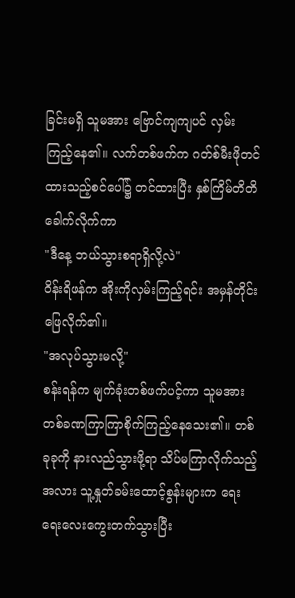ခြင်းမရှိ သူမအား ဗြောင်ကျကျပင် လှမ်းကြည့်နေ၏။ လက်တစ်ဖက်က ဂတ်စ်မီးဖိုတင်ထားသည့်စင်ပေါ်၌ တင်ထားပြီး နှစ်ကြိမ်တိတိခေါက်လိုက်ကာ
"ဒီနေ့ ဘယ်သွားစရာရှိလို့လဲ"
ဝိန်းရိဖန်က အိုးကိုလှမ်းကြည့်ရင်း အမှန်တိုင်းဖြေလိုက်၏။
"အလုပ်သွားမလို့"
စန်းရန်က မျက်ခုံးတစ်ဖက်ပင့်ကာ သူမအား တစ်ခဏကြာကြာစိုက်ကြည့်နေသေး၏။ တစ်ခုခုကို နားလည်သွားဖို့ရာ သိပ်မကြာလိုက်သည့်အလား သူ့နှုတ်ခမ်းထောင့်စွန်းများက ရေးရေးလေးကွေးတက်သွားပြီး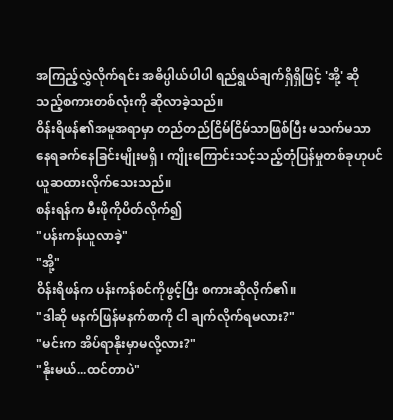အကြည့်လွှဲလိုက်ရင်း အဓိပ္ပါယ်ပါပါ ရည်ရွယ်ချက်ရှိရှိဖြင့် 'အို့' ဆိုသည့်စကားတစ်လုံးကို ဆိုလာခဲ့သည်။
ဝိန်းရိဖန်၏အမူအရာမှာ တည်တည်ငြိမ်ငြိမ်သာဖြစ်ပြီး မသက်မသာနေရခက်နေခြင်းမျိုးမရှိ ၊ ကျိုးကြောင်းသင့်သည့်တုံပြန်မှုတစ်ခုဟုပင် ယူဆထားလိုက်သေးသည်။
စန်းရန်က မီးဖိုကိုပိတ်လိုက်၍
"ပန်းကန်ယူလာခဲ့"
"အို့"
ဝိန်းရိဖန်က ပန်းကန်စင်ကိုဖွင့်ပြီး စကားဆိုလိုက်၏။
"ဒါဆို မနက်ဖြန်မနက်စာကို ငါ ချက်လိုက်ရမလား?"
"မင်းက အိပ်ရာနိုးမှာမလို့လား?"
"နိုးမယ်...ထင်တာပဲ"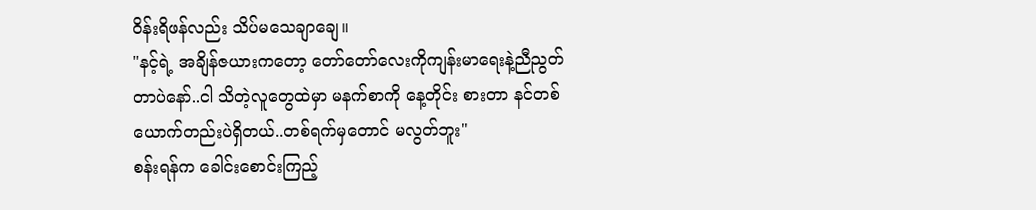ဝိန်းရိဖန်လည်း သိပ်မသေချာချေ။
"နင့်ရဲ့ အချိန်ဇယားကတော့ တော်တော်လေးကိုကျန်းမာရေးနဲ့ညီညွတ်တာပဲနော်..ငါ သိတဲ့လူတွေထဲမှာ မနက်စာကို နေ့တိုင်း စားတာ နင်တစ်ယောက်တည်းပဲရှိတယ်..တစ်ရက်မှတောင် မလွတ်ဘူး"
စန်းရန်က ခေါင်းစောင်းကြည့်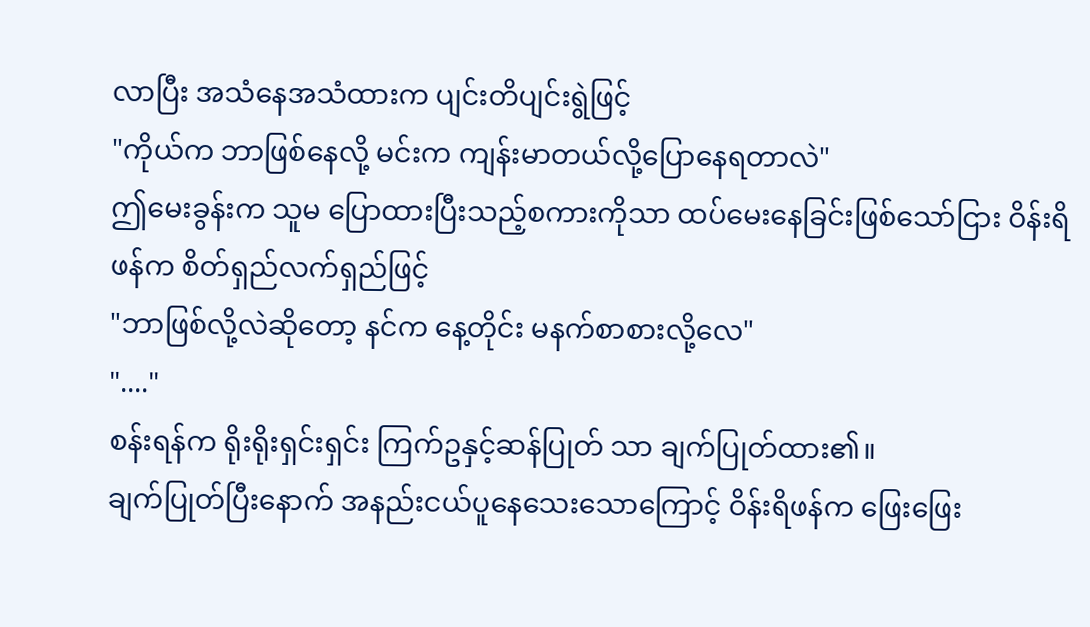လာပြီး အသံနေအသံထားက ပျင်းတိပျင်းရွဲဖြင့်
"ကိုယ်က ဘာဖြစ်နေလို့ မင်းက ကျန်းမာတယ်လို့ပြောနေရတာလဲ"
ဤမေးခွန်းက သူမ ပြောထားပြီးသည့်စကားကိုသာ ထပ်မေးနေခြင်းဖြစ်သော်ငြား ဝိန်းရိဖန်က စိတ်ရှည်လက်ရှည်ဖြင့်
"ဘာဖြစ်လို့လဲဆိုတော့ နင်က နေ့တိုင်း မနက်စာစားလို့လေ"
"...."
စန်းရန်က ရိုးရိုးရှင်းရှင်း ကြက်ဥနှင့်ဆန်ပြုတ် သာ ချက်ပြုတ်ထား၏။
ချက်ပြုတ်ပြီးနောက် အနည်းငယ်ပူနေသေးသောကြောင့် ဝိန်းရိဖန်က ဖြေးဖြေး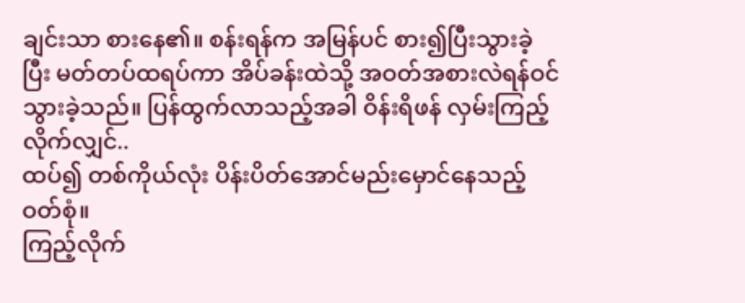ချင်းသာ စားနေ၏။ စန်းရန်က အမြန်ပင် စား၍ပြီးသွားခဲ့ပြီး မတ်တပ်ထရပ်ကာ အိပ်ခန်းထဲသို့ အဝတ်အစားလဲရန်ဝင်သွားခဲ့သည်။ ပြန်ထွက်လာသည့်အခါ ဝိန်းရိဖန် လှမ်းကြည့်လိုက်လျှင်..
ထပ်၍ တစ်ကိုယ်လုံး ပိန်းပိတ်အောင်မည်းမှောင်နေသည့်ဝတ်စုံ။
ကြည့်လိုက်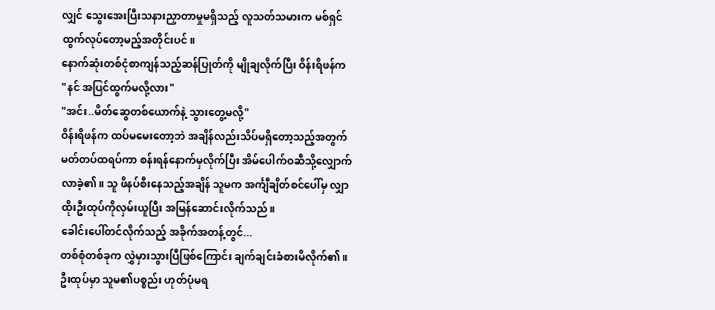လျှင် သွေးအေးပြီးသနားညှာတာမှုမရှိသည့် လူသတ်သမားက မစ်ရှင်ထွက်လုပ်တော့မည့်အတိုင်းပင်။
နောက်ဆုံးတစ်ငုံစာကျန်သည့်ဆန်ပြုတ်ကို မျိုချလိုက်ပြီး ဝိန်းရိဖန်က
"နင် အပြင်ထွက်မလို့လား"
"အင်း..မိတ်ဆွေတစ်ယောက်နဲ့ သွားတွေ့မလို့"
ဝိန်းရိဖန်က ထပ်မမေးတော့ဘဲ အချိန်လည်းသိပ်မရှိတော့သည့်အတွက် မတ်တပ်ထရပ်ကာ စန်းရန်နောက်မှလိုက်ပြီး အိမ်ပေါက်ဝဆီသို့လျှောက်လာခဲ့၏။ သူ ဖိနပ်စီးနေသည့်အချိန် သူမက အင်္ကျီချိတ်စင်ပေါ်မှ လျှာထိုးဦးထုပ်ကိုလှမ်းယူပြီး အမြန်ဆောင်းလိုက်သည်။
ခေါင်းပေါ်တင်လိုက်သည့် အခိုက်အတန့်တွင်...
တစ်စုံတစ်ခုက လွှဲမှားသွားပြီဖြစ်ကြောင်း ချက်ချင်းခံစားမိလိုက်၏။
ဦးထုပ်မှာ သူမ၏ပစ္စည်း ဟုတ်ပုံမရ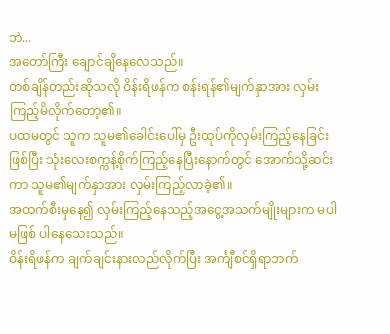ဘဲ...
အတော်ကြီး ချောင်ချိနေလေသည်။
တစ်ချိန်တည်းဆိုသလို ဝိန်းရိဖန်က စန်းရန်၏မျက်နှာအား လှမ်းကြည့်မိလိုက်တော့၏။
ပထမတွင် သူက သူမ၏ခေါင်းပေါ်မှ ဦးထုပ်ကိုလှမ်းကြည့်နေခြင်းဖြစ်ပြီး သုံးလေးစက္ကန့်စိုက်ကြည့်နေပြီးနောက်တွင် အောက်သို့ဆင်းကာ သူမ၏မျက်နှာအား လှမ်းကြည့်လာခဲ့၏။
အထက်စီးမှနေ၍ လှမ်းကြည့်နေသည့်အငွေ့အသက်မျိုးများက မပါမဖြစ် ပါနေသေးသည်။
ဝိန်းရိဖန်က ချက်ချင်းနားလည်လိုက်ပြီး အင်္ကျီစင်ရှိရာဘက်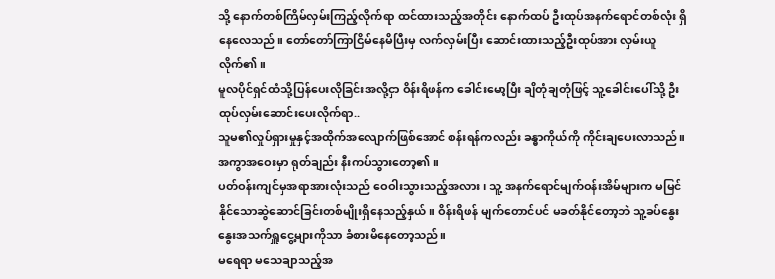သို့ နောက်တစ်ကြိမ်လှမ်းကြည့်လိုက်ရာ ထင်ထားသည့်အတိုင်း နောက်ထပ် ဦးထုပ်အနက်ရောင်တစ်လုံး ရှိနေလေသည်။ တော်တော်ကြာငြိမ်နေမိပြီးမှ လက်လှမ်းပြီး ဆောင်းထားသည့်ဦးထုပ်အား လှမ်းယူလိုက်၏။
မူလပိုင်ရှင်ထံသို့ပြန်ပေးလိုခြင်းအလို့ငှာ ဝိန်းရိဖန်က ခေါင်းမော့ပြီး ချိတုံချတုံဖြင့် သူ့ခေါင်းပေါ်သို့ ဦးထုပ်လှမ်းဆောင်းပေးလိုက်ရာ..
သူမ၏လှုပ်ရှားမှုနှင့်အထိုက်အလျောက်ဖြစ်အောင် စန်းရန်ကလည်း ခန္ဓာကိုယ်ကို ကိုင်းချပေးလာသည်။
အကွာအဝေးမှာ ရုတ်ချည်း နီးကပ်သွားတော့၏။
ပတ်ဝန်းကျင်မှအရာအားလုံးသည် ဝေဝါးသွားသည့်အလား ၊ သူ့ အနက်ရောင်မျက်ဝန်းအိမ်များက မမြင်နိုင်သောဆွဲဆောင်ခြင်းတစ်မျိုးရှိနေသည့်နှယ်။ ဝိန်းရိဖန် မျက်တောင်ပင် မခတ်နိုင်တော့ဘဲ သူ့ခပ်နွေးနွေးအသက်ရှူငွေ့များကိုသာ ခံစားမိနေတော့သည်။
မရေရာ မသေချာသည့်အ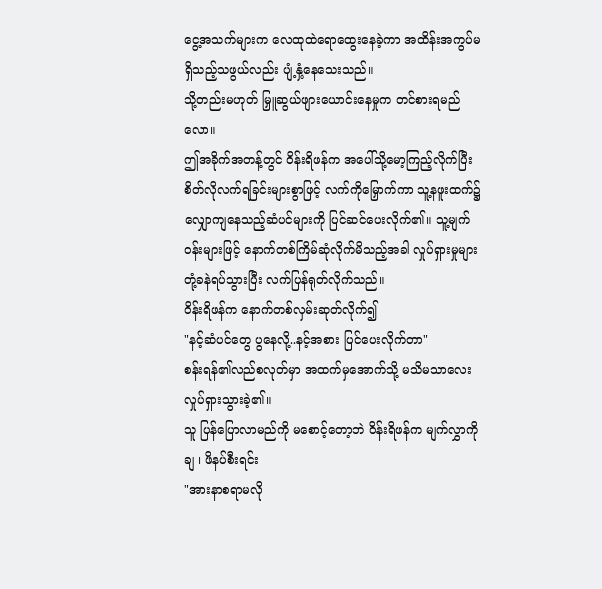ငွေ့အသက်များက လေထုထဲရောထွေးနေခဲ့ကာ အထိန်းအကွပ်မရှိသည့်သဖွယ်လည်း ပျံ့နှံ့နေသေးသည်။
သို့တည်းမဟုတ် မြှူဆွယ်ဖျားယောင်းနေမှုက တင်စားရမည်လော။
ဤအခိုက်အတန့်တွင် ဝိန်းရိဖန်က အပေါ်သို့မော့ကြည့်လိုက်ပြီး စိတ်လိုလက်ရခြင်းများစွာဖြင့် လက်ကိုမြှောက်ကာ သူ့နဖူးထက်၌ လျှောကျနေသည့်ဆံပင်များကို ပြင်ဆင်ပေးလိုက်၏။ သူ့မျက်ဝန်းများဖြင့် နောက်တစ်ကြိမ်ဆုံလိုက်မိသည့်အခါ လှုပ်ရှားမှုများ တုံ့ခနဲရပ်သွားပြီး လက်ပြန်ရုတ်လိုက်သည်။
ဝိန်းရိဖန်က နောက်တစ်လှမ်းဆုတ်လိုက်၍
"နင့်ဆံပင်တွေ ပွနေလို့..နင့်အစား ပြင်ပေးလိုက်တာ"
စန်းရန်၏လည်စလုတ်မှာ အထက်မှအောက်သို့ မသိမသာလေးလှုပ်ရှားသွားခဲ့၏။
သူ ပြန်ပြောလာမည်ကို မစောင့်တော့ဘဲ ဝိန်းရိဖန်က မျက်လွှာကိုချ ၊ ဖိနပ်စီးရင်း
"အားနာစရာမလို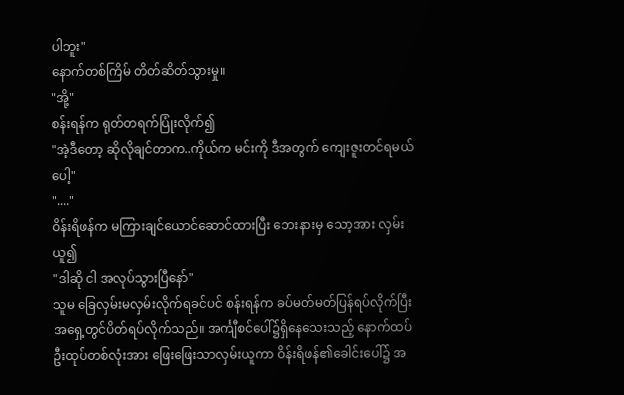ပါဘူး"
နောက်တစ်ကြိမ် တိတ်ဆိတ်သွားမှု။
"အို့"
စန်းရန်က ရုတ်တရက်ပြုံးလိုက်၍
"အဲ့ဒီတော့ ဆိုလိုချင်တာက..ကိုယ်က မင်းကို ဒီအတွက် ကျေးဇူးတင်ရမယ်ပေါ့"
"...."
ဝိန်းရိဖန်က မကြားချင်ယောင်ဆောင်ထားပြီး ဘေးနားမှ သော့အား လှမ်းယူ၍
"ဒါဆို ငါ အလုပ်သွားပြီနော်"
သူမ ခြေလှမ်းမလှမ်းလိုက်ရခင်ပင် စန်းရန်က ခပ်မတ်မတ်ပြန်ရပ်လိုက်ပြီး အရှေ့တွင်ပိတ်ရပ်လိုက်သည်။ အင်္ကျီစင်ပေါ်၌ရှိနေသေးသည့် နောက်ထပ်ဦးထုပ်တစ်လုံးအား ဖြေးဖြေးသာလှမ်းယူကာ ဝိန်းရိဖန်၏ခေါင်းပေါ်၌ အ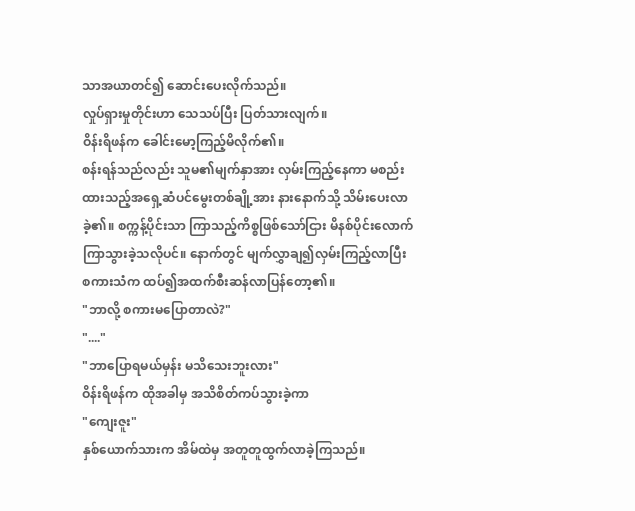သာအယာတင်၍ ဆောင်းပေးလိုက်သည်။
လှုပ်ရှားမှုတိုင်းဟာ သေသပ်ပြီး ပြတ်သားလျက်။
ဝိန်းရိဖန်က ခေါင်းမော့ကြည့်မိလိုက်၏။
စန်းရန်သည်လည်း သူမ၏မျက်နှာအား လှမ်းကြည့်နေကာ မစည်းထားသည့်အရှေ့ဆံပင်မွေးတစ်ချို့အား နားနောက်သို့ သိမ်းပေးလာခဲ့၏။ စက္ကန့်ပိုင်းသာ ကြာသည့်ကိစ္စဖြစ်သော်ငြား မိနစ်ပိုင်းလောက် ကြာသွားခဲ့သလိုပင်။ နောက်တွင် မျက်လွှာချ၍လှမ်းကြည့်လာပြီး စကားသံက ထပ်၍အထက်စီးဆန်လာပြန်တော့၏။
"ဘာလို့ စကားမပြောတာလဲ?"
"...."
"ဘာပြောရမယ်မှန်း မသိသေးဘူးလား"
ဝိန်းရိဖန်က ထိုအခါမှ အသိစိတ်ကပ်သွားခဲ့ကာ
"ကျေးဇူး"
နှစ်ယောက်သားက အိမ်ထဲမှ အတူတူထွက်လာခဲ့ကြသည်။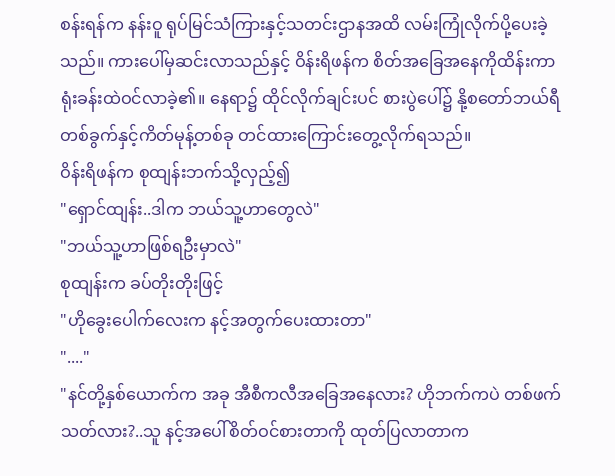စန်းရန်က နန်းဝူ ရုပ်မြင်သံကြားနှင့်သတင်းဌာနအထိ လမ်းကြုံလိုက်ပို့ပေးခဲ့သည်။ ကားပေါ်မှဆင်းလာသည်နှင့် ဝိန်းရိဖန်က စိတ်အခြေအနေကိုထိန်းကာ ရုံးခန်းထဲဝင်လာခဲ့၏။ နေရာ၌ ထိုင်လိုက်ချင်းပင် စားပွဲပေါ်၌ နို့စတော်ဘယ်ရီတစ်ခွက်နှင့်ကိတ်မုန့်တစ်ခု တင်ထားကြောင်းတွေ့လိုက်ရသည်။
ဝိန်းရိဖန်က စုထျန်းဘက်သို့လှည့်၍
"ရှောင်ထျန်း..ဒါက ဘယ်သူ့ဟာတွေလဲ"
"ဘယ်သူ့ဟာဖြစ်ရဦးမှာလဲ"
စုထျန်းက ခပ်တိုးတိုးဖြင့်
"ဟိုခွေးပေါက်လေးက နင့်အတွက်ပေးထားတာ"
"...."
"နင်တို့နှစ်ယောက်က အခု အီစီကလီအခြေအနေလား? ဟိုဘက်ကပဲ တစ်ဖက်သတ်လား?..သူ နင့်အပေါ်စိတ်ဝင်စားတာကို ထုတ်ပြလာတာက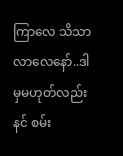ကြာလေ သိသာလာလေနော်..ဒါမှမဟုတ်လည်း နင် စမ်း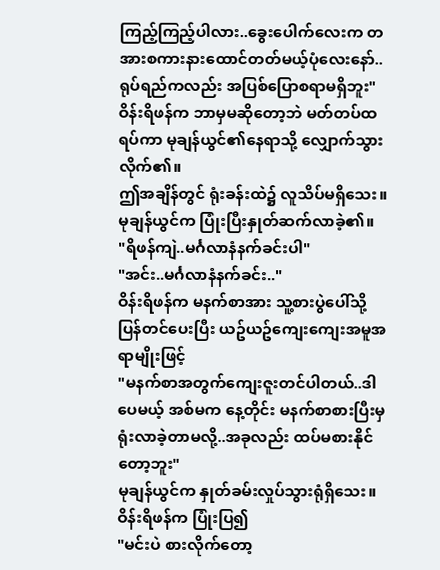ကြည့်ကြည့်ပါလား..ခွေးပေါက်လေးက တအားစကားနားထောင်တတ်မယ့်ပုံလေးနော်..ရုပ်ရည်ကလည်း အပြစ်ပြောစရာမရှိဘူး"
ဝိန်းရိဖန်က ဘာမှမဆိုတော့ဘဲ မတ်တပ်ထရပ်ကာ မုချန်ယွင်၏နေရာသို့ လျှောက်သွားလိုက်၏။
ဤအချိန်တွင် ရုံးခန်းထဲ၌ လူသိပ်မရှိသေး။
မုချန်ယွင်က ပြုံးပြီးနှုတ်ဆက်လာခဲ့၏။
"ရိဖန်ကျဲ..မင်္ဂလာနံနက်ခင်းပါ"
"အင်း..မင်္ဂလာနံနက်ခင်း.."
ဝိန်းရိဖန်က မနက်စာအား သူ့စားပွဲပေါ်သို့ ပြန်တင်ပေးပြီး ယဥ်ယဥ်ကျေးကျေးအမူအရာမျိုးဖြင့်
"မနက်စာအတွက်ကျေးဇူးတင်ပါတယ်..ဒါပေမယ့် အစ်မက နေ့တိုင်း မနက်စာစားပြီးမှ ရုံးလာခဲ့တာမလို့..အခုလည်း ထပ်မစားနိုင်တော့ဘူး"
မုချန်ယွင်က နှုတ်ခမ်းလှုပ်သွားရုံရှိသေး။
ဝိန်းရိဖန်က ပြုံးပြ၍
"မင်းပဲ စားလိုက်တော့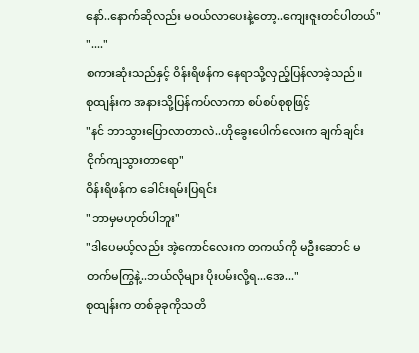နော်..နောက်ဆိုလည်း မဝယ်လာပေးနဲ့တော့..ကျေးဇူးတင်ပါတယ်"
"...."
စကားဆုံးသည်နှင့် ဝိန်းရိဖန်က နေရာသို့လှည့်ပြန်လာခဲ့သည်။
စုထျန်းက အနားသို့ပြန်ကပ်လာကာ စပ်စပ်စုစုဖြင့်
"နင် ဘာသွားပြောလာတာလဲ..ဟိုခွေးပေါက်လေးက ချက်ချင်းငိုက်ကျသွားတာရော"
ဝိန်းရိဖန်က ခေါင်းရမ်းပြရင်း
"ဘာမှမဟုတ်ပါဘူး"
"ဒါပေမယ့်လည်း အဲ့ကောင်လေးက တကယ်ကို မဦးဆောင် မတက်မကြွနဲ့..ဘယ်လိုများ ပိုးပမ်းလို့ရ...အေ..."
စုထျန်းက တစ်ခုခုကိုသတိ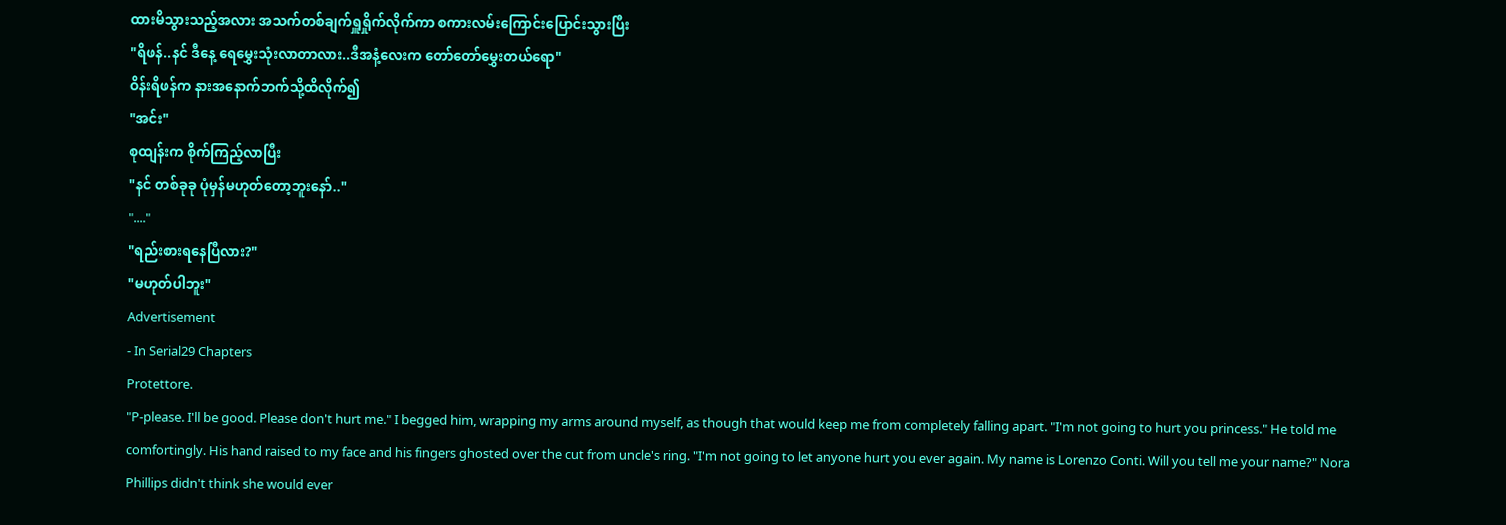ထားမိသွားသည့်အလား အသက်တစ်ချက်ရှူရှိုက်လိုက်ကာ စကားလမ်းကြောင်းပြောင်းသွားပြီး
"ရိဖန်..နင် ဒီနေ့ ရေမွှေးသုံးလာတာလား..ဒီအနံ့လေးက တော်တော်မွှေးတယ်ရော"
ဝိန်းရိဖန်က နားအနောက်ဘက်သို့ထိလိုက်၍
"အင်း"
စုထျန်းက စိုက်ကြည့်လာပြီး
"နင် တစ်ခုခု ပုံမှန်မဟုတ်တော့ဘူးနော်.."
"...."
"ရည်းစားရနေပြီလား?"
"မဟုတ်ပါဘူး"
Advertisement
- In Serial29 Chapters
Protettore.
"P-please. I'll be good. Please don't hurt me." I begged him, wrapping my arms around myself, as though that would keep me from completely falling apart. "I'm not going to hurt you princess." He told me comfortingly. His hand raised to my face and his fingers ghosted over the cut from uncle's ring. "I'm not going to let anyone hurt you ever again. My name is Lorenzo Conti. Will you tell me your name?" Nora Phillips didn't think she would ever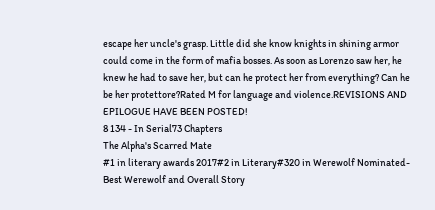escape her uncle's grasp. Little did she know knights in shining armor could come in the form of mafia bosses. As soon as Lorenzo saw her, he knew he had to save her, but can he protect her from everything? Can he be her protettore?Rated M for language and violence.REVISIONS AND EPILOGUE HAVE BEEN POSTED!
8 134 - In Serial73 Chapters
The Alpha's Scarred Mate
#1 in literary awards 2017#2 in Literary#320 in Werewolf Nominated- Best Werewolf and Overall Story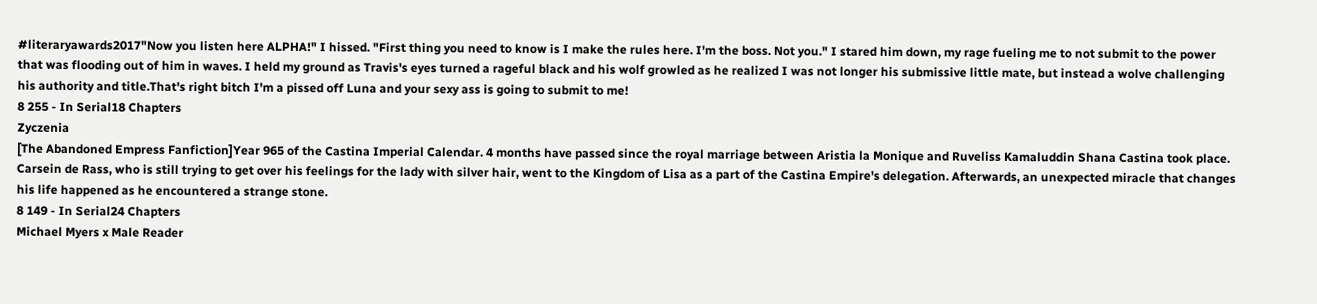#literaryawards2017"Now you listen here ALPHA!" I hissed. "First thing you need to know is I make the rules here. I'm the boss. Not you." I stared him down, my rage fueling me to not submit to the power that was flooding out of him in waves. I held my ground as Travis's eyes turned a rageful black and his wolf growled as he realized I was not longer his submissive little mate, but instead a wolve challenging his authority and title.That's right bitch I'm a pissed off Luna and your sexy ass is going to submit to me!
8 255 - In Serial18 Chapters
Zyczenia
[The Abandoned Empress Fanfiction]Year 965 of the Castina Imperial Calendar. 4 months have passed since the royal marriage between Aristia la Monique and Ruveliss Kamaluddin Shana Castina took place. Carsein de Rass, who is still trying to get over his feelings for the lady with silver hair, went to the Kingdom of Lisa as a part of the Castina Empire's delegation. Afterwards, an unexpected miracle that changes his life happened as he encountered a strange stone.
8 149 - In Serial24 Chapters
Michael Myers x Male Reader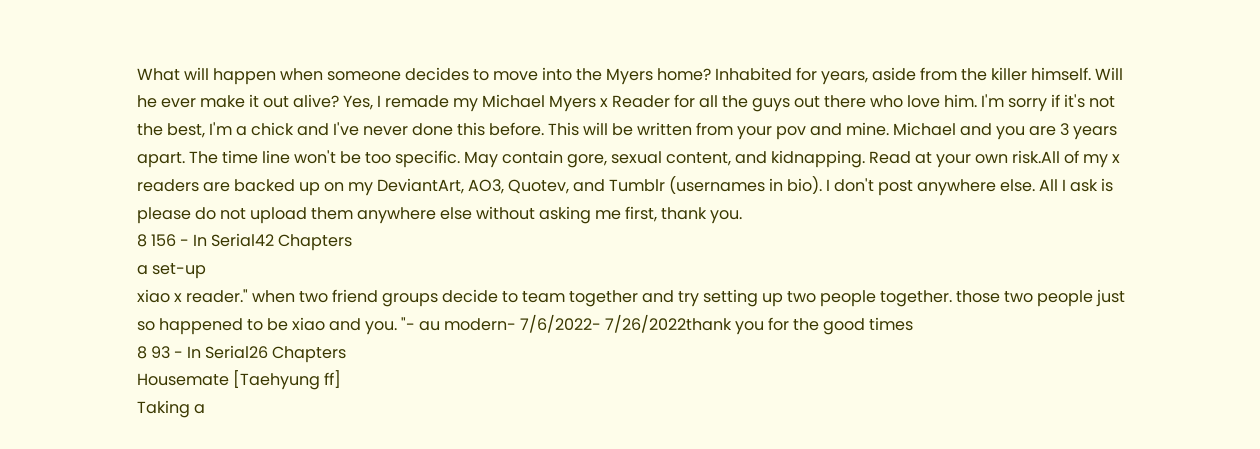What will happen when someone decides to move into the Myers home? Inhabited for years, aside from the killer himself. Will he ever make it out alive? Yes, I remade my Michael Myers x Reader for all the guys out there who love him. I'm sorry if it's not the best, I'm a chick and I've never done this before. This will be written from your pov and mine. Michael and you are 3 years apart. The time line won't be too specific. May contain gore, sexual content, and kidnapping. Read at your own risk.All of my x readers are backed up on my DeviantArt, AO3, Quotev, and Tumblr (usernames in bio). I don't post anywhere else. All I ask is please do not upload them anywhere else without asking me first, thank you.
8 156 - In Serial42 Chapters
a set-up
xiao x reader." when two friend groups decide to team together and try setting up two people together. those two people just so happened to be xiao and you. "- au modern- 7/6/2022- 7/26/2022thank you for the good times
8 93 - In Serial26 Chapters
Housemate [Taehyung ff]
Taking a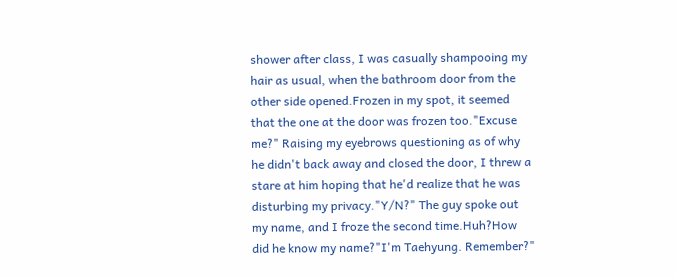shower after class, I was casually shampooing my hair as usual, when the bathroom door from the other side opened.Frozen in my spot, it seemed that the one at the door was frozen too."Excuse me?" Raising my eyebrows questioning as of why he didn't back away and closed the door, I threw a stare at him hoping that he'd realize that he was disturbing my privacy."Y/N?" The guy spoke out my name, and I froze the second time.Huh?How did he know my name?"I'm Taehyung. Remember?"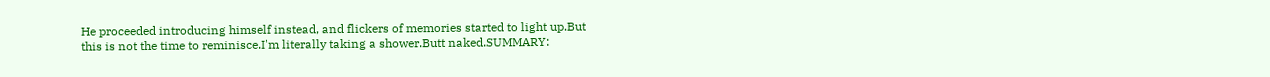He proceeded introducing himself instead, and flickers of memories started to light up.But this is not the time to reminisce.I'm literally taking a shower.Butt naked.SUMMARY: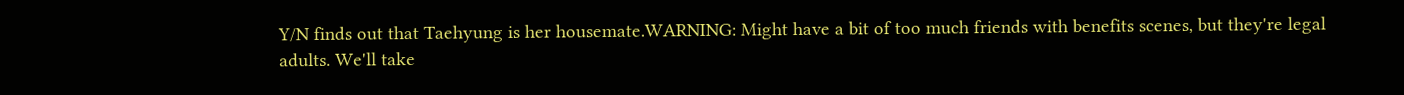Y/N finds out that Taehyung is her housemate.WARNING: Might have a bit of too much friends with benefits scenes, but they're legal adults. We'll take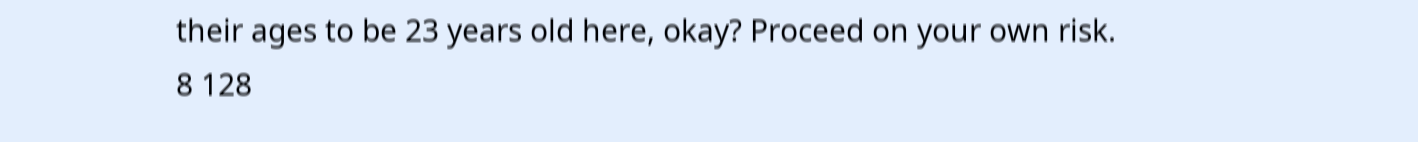their ages to be 23 years old here, okay? Proceed on your own risk.
8 128